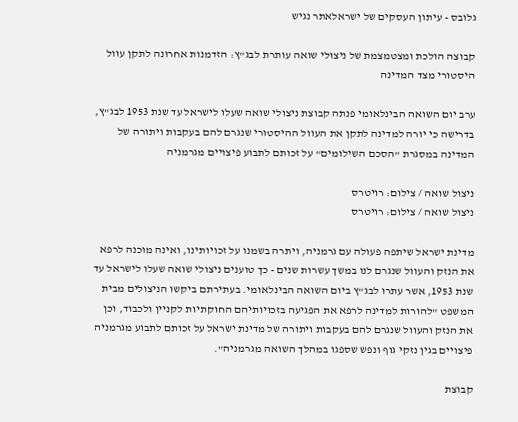גלובס - עיתון העסקים של ישראלאתר נגיש

קבוצה הולכת ומצטמצמת של ניצולי שואה עותרת לבג"ץ: הזדמנות אחרונה לתקן עוול היסטורי מצד המדינה

ערב יום השואה הבינלאומי פנתה קבוצת ניצולי שואה שעלו לישראל עד שנת 1953 לבג"ץ, בדרישה כי יורה למדינה לתקן את העוול ההיסטורי שנגרם להם בעקבות ויתורה של המדינה במסגרת "הסכם השילומים" על זכותם לתבוע פיצויים מגרמניה

ניצול שואה / צילום: רויטרס
ניצול שואה / צילום: רויטרס

מדינת ישראל שיתפה פעולה עם גרמניה, ויתרה בשמנו על זכויותינו, ואינה מוכנה לרפא את הנזק והעוול שנגרם לנו במשך עשרות שנים - כך טוענים ניצולי שואה שעלו לישראל עד שנת 1953, אשר עתרו לבג"ץ ביום השואה הבינלאומי. בעתירתם ביקשו הניצולים מבית המשפט "להורות למדינה לרפא את הפגיעה בזכויותיהם החוקתיות לקניין ולכבוד, וכן את הנזק והעוול שנגרם להם בעקבות ויתורה של מדינת ישראל על זכותם לתבוע מגרמניה פיצויים בגין נזקי גוף ונפש שספגו במהלך השואה מגרמניה".

קבוצת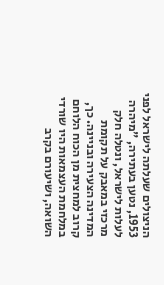הניצולים שעלתה לישראל לפני 1953, נטען בעתירה, "מיהרה לעלות לישראל, ונטלה חלק מרכזי במאבק על תקומת המדינה הצעירה ובניינה. כך, קרוב למחצית מן הכוח הלוחם במלחמת העצמאות היו שורדי השואה, ושיעורם בקרב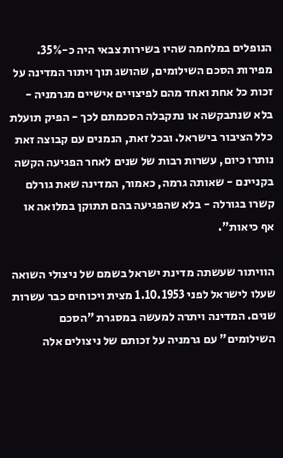הנופלים במלחמה שהיו בשירות צבאי היה כ-35%. מפירות הסכם השילומים, שהושג תוך ויתור המדינה על זכות כל אחת ואחד מהם לפיצויים אישיים מגרמניה - בלא שנתבקשה או נתקבלה הסכמתם לכך - הפיק תועלת כלל הציבור בישראל. ובכל זאת, הנמנים עם קבוצה זאת נותרו כיום, עשרות רבות של שנים לאחר הפגיעה הקשה בקניינם - שאותה גרמה, כאמור, המדינה שאת גורלם קשרו בגורלה - בלא שהפגיעה בהם תתוקן במלואה או אף כיאות".

הוויתור שעשתה מדינת ישראל בשמם של ניצולי השואה שעלו לישראל לפני 1.10.1953 מצית ויכוחים כבר עשרות שנים. המדינה ויתרה למעשה במסגרת "הסכם השילומים" עם גרמניה על זכותם של ניצולים אלה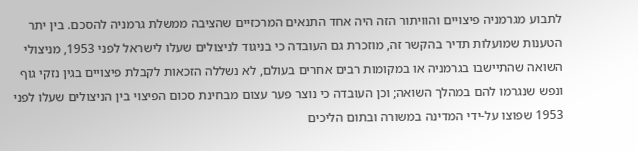לתבוע מגרמניה פיצויים והוויתור הזה היה אחד התנאים המרכזיים שהציבה ממשלת גרמניה להסכם. בין יתר הטענות שמועלות תדיר בהקשר זה, מוזכרת גם העובדה כי בניגוד לניצולים שעלו לישראל לפני 1953, מניצולי השואה שהתיישבו בגרמניה או במקומות רבים אחרים בעולם, לא נשללה הזכאות לקבלת פיצויים בגין נזקי גוף ונפש שנגרמו להם במהלך השואה; וכן העובדה כי נוצר פער עצום מבחינת סכום הפיצוי בין הניצולים שעלו לפני 1953 שפוצו על-ידי המדינה במשורה ובתום הליכים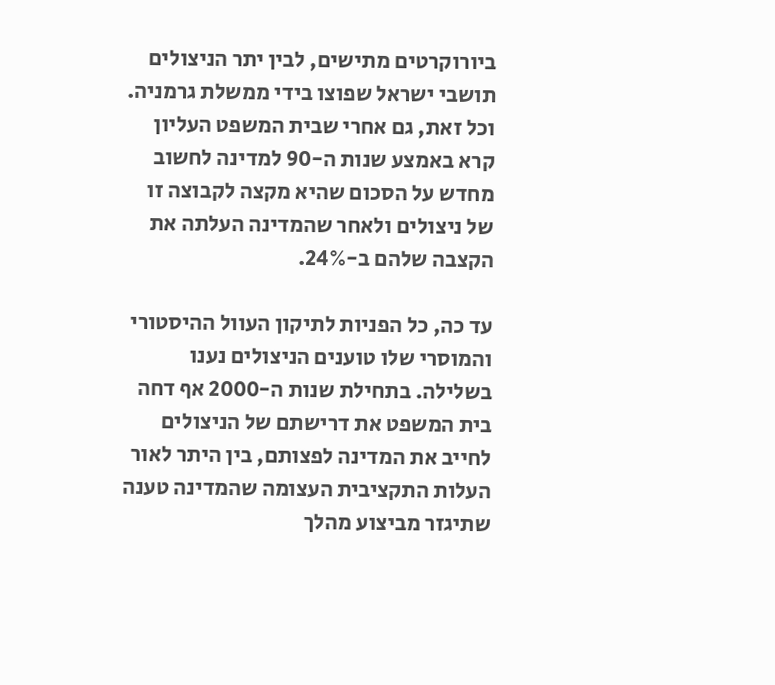ביורוקרטים מתישים, לבין יתר הניצולים תושבי ישראל שפוצו בידי ממשלת גרמניה. וכל זאת, גם אחרי שבית המשפט העליון קרא באמצע שנות ה-90 למדינה לחשוב מחדש על הסכום שהיא מקצה לקבוצה זו של ניצולים ולאחר שהמדינה העלתה את הקצבה שלהם ב-24%.

עד כה, כל הפניות לתיקון העוול ההיסטורי והמוסרי שלו טוענים הניצולים נענו בשלילה. בתחילת שנות ה-2000 אף דחה בית המשפט את דרישתם של הניצולים לחייב את המדינה לפצותם, בין היתר לאור העלות התקציבית העצומה שהמדינה טענה שתיגזר מביצוע מהלך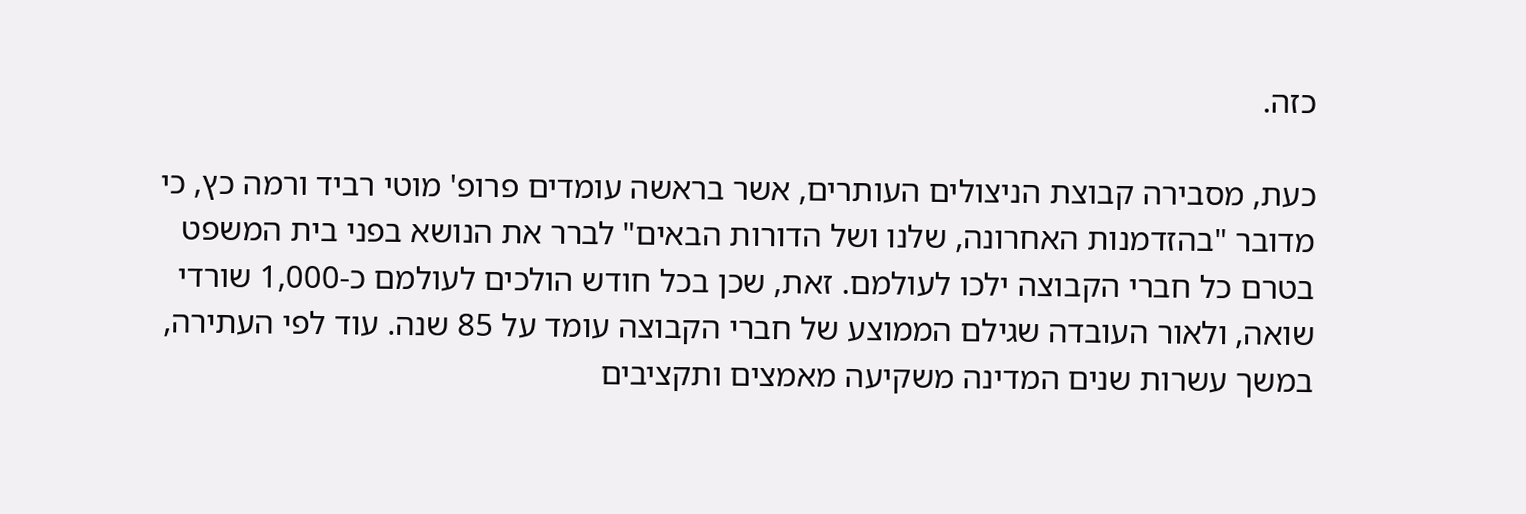כזה.

כעת, מסבירה קבוצת הניצולים העותרים, אשר בראשה עומדים פרופ' מוטי רביד ורמה כץ, כי מדובר "בהזדמנות האחרונה, שלנו ושל הדורות הבאים" לברר את הנושא בפני בית המשפט בטרם כל חברי הקבוצה ילכו לעולמם. זאת, שכן בכל חודש הולכים לעולמם כ-1,000 שורדי שואה, ולאור העובדה שגילם הממוצע של חברי הקבוצה עומד על 85 שנה. עוד לפי העתירה, במשך עשרות שנים המדינה משקיעה מאמצים ותקציבים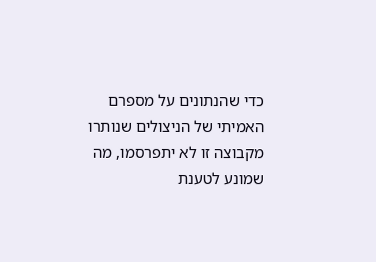כדי שהנתונים על מספרם האמיתי של הניצולים שנותרו מקבוצה זו לא יתפרסמו, מה שמונע לטענת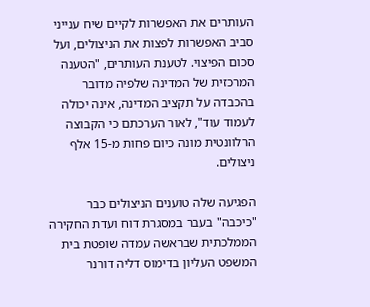העותרים את האפשרות לקיים שיח ענייני סביב האפשרות לפצות את הניצולים, ועל סכום הפיצוי. לטענת העותרים, "הטענה המרכזית של המדינה שלפיה מדובר בהכבדה על תקציב המדינה, אינה יכולה לעמוד עוד", לאור הערכתם כי הקבוצה הרלוונטית מונה כיום פחות מ-15 אלף ניצולים.

הפגיעה שלה טוענים הניצולים כבר "כיכבה" בעבר במסגרת דוח ועדת החקירה הממלכתית שבראשה עמדה שופטת בית המשפט העליון בדימוס דליה דורנר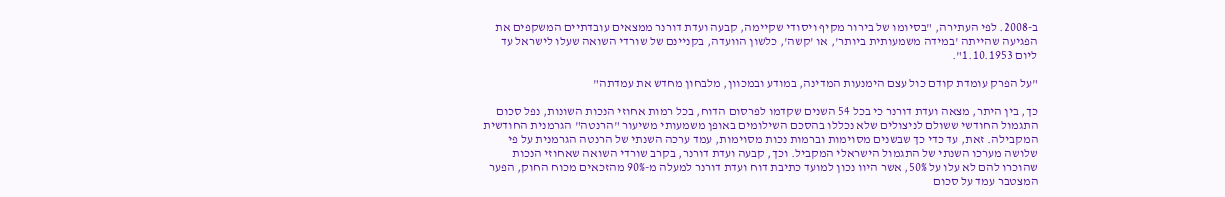ב-2008. לפי העתירה, "בסיומו של בירור מקיף ויסודי שקיימה, קבעה ועדת דורנר ממצאים עובדתיים המשקפים את הפגיעה שהייתה 'במידה משמעותית ביותר', או 'קשה', כלשון הוועדה, בקניינם של שורדי השואה שעלו לישראל עד ליום 1.10.1953".

"על הפרק עומדת קודם כול עצם הימנעות המדינה, במודע ובמכוון, מלבחון מחדש את עמדתה"

כך, בין היתר, מצאה ועדת דורנר כי בכל 54 השנים שקדמו לפרסום הדוח, בכל רמות אחוזי הנכות השונות, נפל סכום התגמול החודשי ששולם לניצולים שלא נכללו בהסכם השילומים באופן משמעותי משיעור "הרנטה" הגרמנית החודשית המקבילה. זאת, עד כדי כך שבשנים מסוימות וברמות נכות מסוימות, עמד ערכה השנתי של הרנטה הגרמנית על פי שלושה מערכו השנתי של התגמול הישראלי המקביל. וכך, קבעה ועדת דורנר, בקרב שורדי השואה שאחוזי הנכות שהוכרו להם לא עלו על 50%, אשר היוו נכון למועד כתיבת דוח ועדת דורנר למעלה מ-90% מהזכאים מכוח החוק, הפער המצטבר עמד על סכום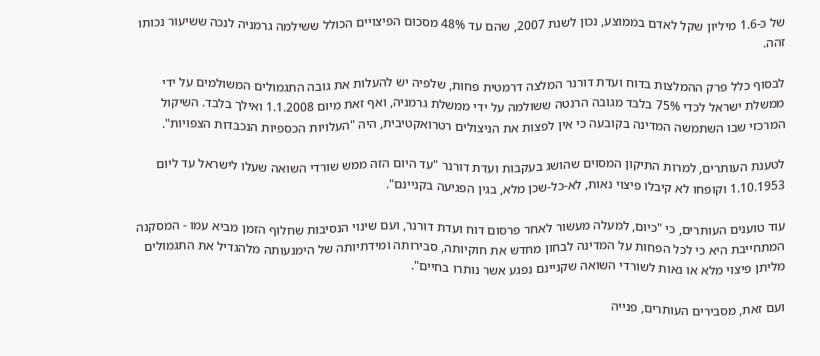של כ-1.6 מיליון שקל לאדם בממוצע, נכון לשנת 2007, שהם עד 48% מסכום הפיצויים הכולל ששילמה גרמניה לנכה ששיעור נכותו זהה.

לבסוף כלל פרק ההמלצות בדוח ועדת דורנר המלצה דרמטית פחות, שלפיה יש להעלות את גובה התגמולים המשולמים על ידי ממשלת ישראל לכדי 75% בלבד מגובה הרנטה ששולמה על ידי ממשלת גרמניה, ואף זאת מיום 1.1.2008 ואילך בלבד. השיקול המרכזי שבו השתמשה המדינה בקובעה כי אין לפצות את הניצולים רטרואקטיבית, היה "העלויות הכספיות הנכבדות הצפויות".

לטענת העותרים, למרות התיקון המסוים שהושג בעקבות ועדת דורנר "עד היום הזה ממש שורדי השואה שעלו לישראל עד ליום 1.10.1953 וקופחו לא קיבלו פיצוי נאות, לא-כל-שכן מלא, בגין הפגיעה בקניינם".

עוד טוענים העותרים, כי "כיום, למעלה מעשור לאחר פרסום דוח ועדת דורנר, ועם שינוי הנסיבות שחלוף הזמן מביא עמו - המסקנה המתחייבת היא כי לכל הפחות על המדינה לבחון מחדש את חוקיותה, סבירותה ומידתיותה של הימנעותה מלהגדיל את התגמולים מליתן פיצוי מלא או נאות לשורדי השואה שקניינם נפגע אשר נותרו בחיים".

ועם זאת, מסבירים העותרים, פנייה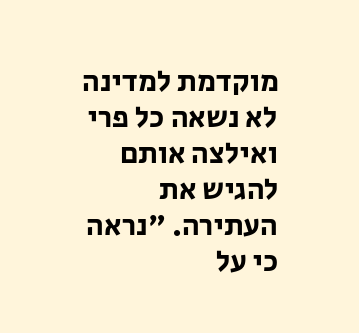מוקדמת למדינה לא נשאה כל פרי ואילצה אותם להגיש את העתירה. "נראה כי על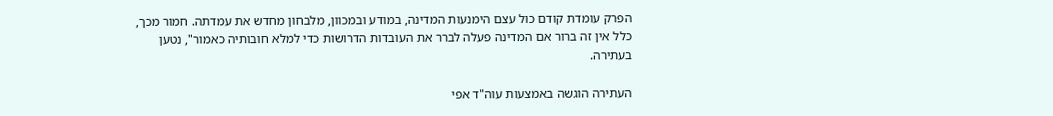הפרק עומדת קודם כול עצם הימנעות המדינה, במודע ובמכוון, מלבחון מחדש את עמדתה. חמור מכך, כלל אין זה ברור אם המדינה פעלה לברר את העובדות הדרושות כדי למלא חובותיה כאמור", נטען בעתירה.

העתירה הוגשה באמצעות עוה"ד אפי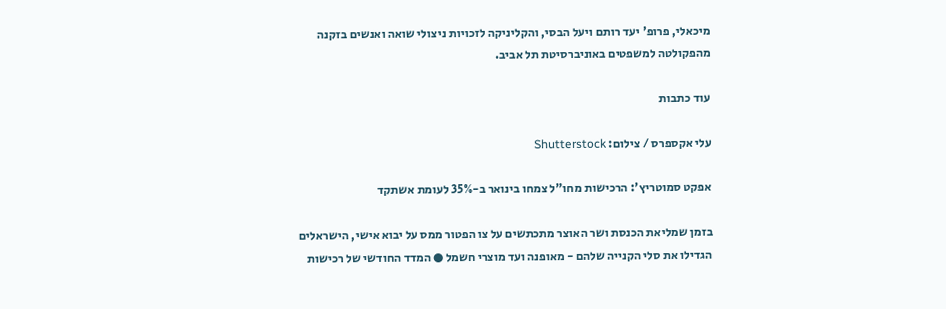מיכאלי, פרופ' יעד רותם ויעל הבסי, והקליניקה לזכויות ניצולי שואה ואנשים בזקנה מהפקולטה למשפטים באוניברסיטת תל אביב.

עוד כתבות

עלי אקספרס / צילום: Shutterstock

אפקט סמוטריץ': הרכישות מחו"ל צמחו בינואר ב-35% לעומת אשתקד

בזמן שמליאת הכנסת ושר האוצר מתכתשים על צו הפטור ממס על יבוא אישי, הישראלים הגדילו את סלי הקנייה שלהם - מאופנה ועד מוצרי חשמל ● המדד החודשי של רכישות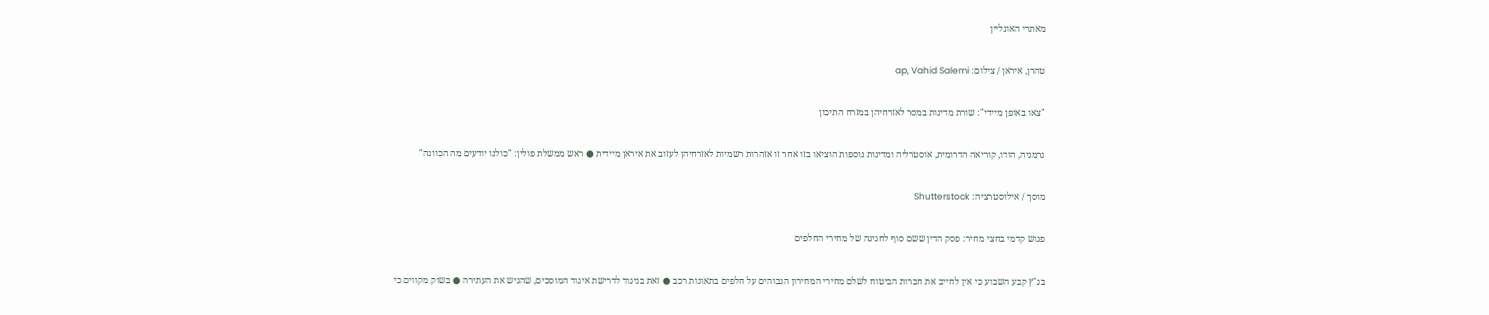מאתרי האונליין

טהרן, איראן / צילום: ap, Vahid Salemi

"צאו באופן מיידי": שורת מדינות במסר לאזרחיהן במזרח התיכון

גרמניה, הודו, קוריאה הדרומית, אוסטרליה ומדינות נוספות הוציאו בזו אחר זו אזהרות רשמיות לאזרחיהן לעזוב את איראן מיידית ● ראש ממשלת פולין: "כולנו יודעים מה הכוונה"

מוסך / אילוסטרציה: Shutterstock

פגוש קדמי בחצי מחיר: פסק הדין ששם סוף לחגיגה של מחירי החלפים

בג"ץ קבע השבוע כי אין לחייב את חברות הביטוח לשלם מחירי המחירון הגבוהים על חלפים בתאונות רכב ● זאת בניגוד לדרישת איגוד המוסכים, שהגיש את העתירה ● בשוק מקווים כי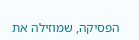הפסיקה, שמוזילה את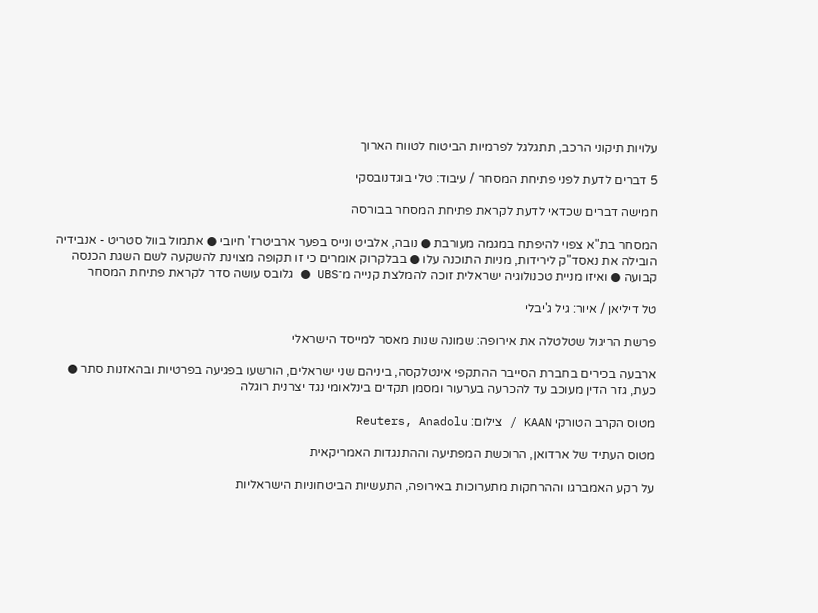עלויות תיקוני הרכב, תתגלגל לפרמיות הביטוח לטווח הארוך

5 דברים לדעת לפני פתיחת המסחר / עיבוד: טלי בוגדנובסקי

חמישה דברים שכדאי לדעת לקראת פתיחת המסחר בבורסה

המסחר בת"א צפוי להיפתח במגמה מעורבת ● נובה, אלביט ונייס בפער ארביטרז' חיובי ● אתמול בוול סטריט - אנבידיה הובילה את נאסד"ק לירידות, מניות התוכנה עלו ● בבלקרוק אומרים כי זו תקופה מצוינת להשקעה לשם השגת הכנסה קבועה ● ואיזו מניית טכנולוגיה ישראלית זוכה להמלצת קנייה מ־UBS ● גלובס עושה סדר לקראת פתיחת המסחר

טל דיליאן / איור: גיל ג'יבלי

פרשת הריגול שטלטלה את אירופה: שמונה שנות מאסר למייסד הישראלי

ארבעה בכירים בחברת הסייבר ההתקפי אינטלקסה, ביניהם שני ישראלים, הורשעו בפגיעה בפרטיות ובהאזנות סתר ● כעת, גזר הדין מעוכב עד להכרעה בערעור ומסמן תקדים בינלאומי נגד יצרנית רוגלה

מטוס הקרב הטורקי KAAN / צילום: Reuters, Anadolu

מטוס העתיד של ארדואן, הרוכשת המפתיעה וההתנגדות האמריקאית

על רקע האמברגו וההרחקות מתערוכות באירופה, התעשיות הביטחוניות הישראליות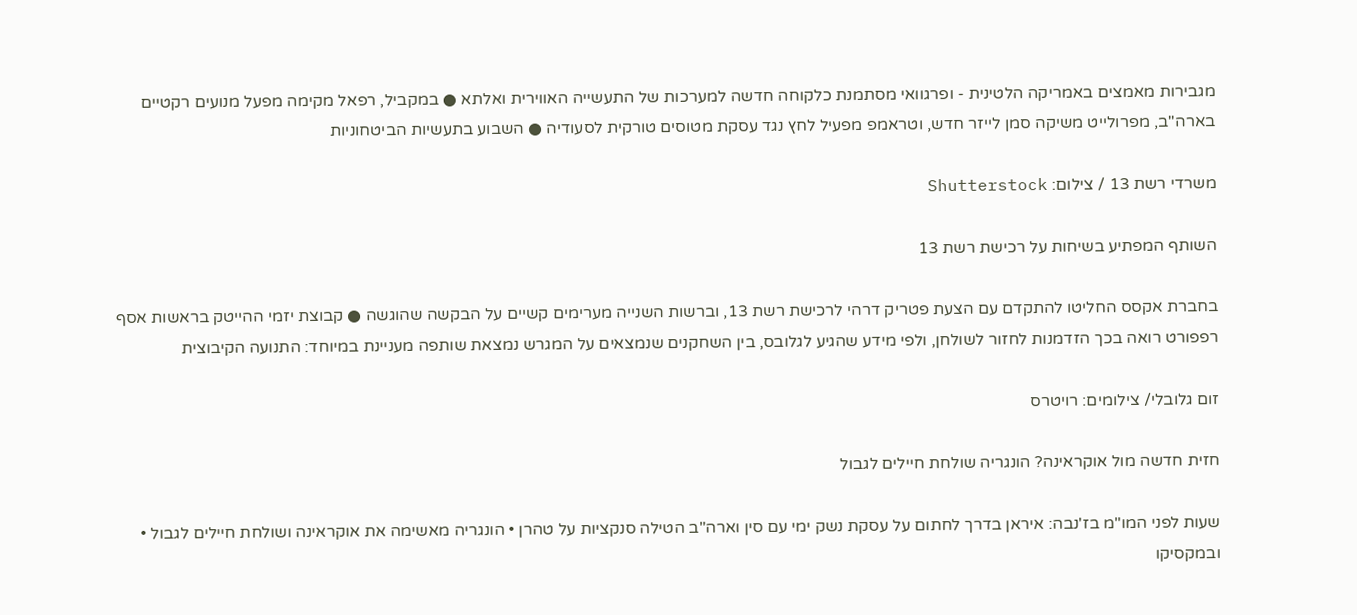מגבירות מאמצים באמריקה הלטינית - ופרגוואי מסתמנת כלקוחה חדשה למערכות של התעשייה האווירית ואלתא ● במקביל, רפאל מקימה מפעל מנועים רקטיים בארה"ב, מפרולייט משיקה סמן לייזר חדש, וטראמפ מפעיל לחץ נגד עסקת מטוסים טורקית לסעודיה ● השבוע בתעשיות הביטחוניות

משרדי רשת 13 / צילום: Shutterstock

השותף המפתיע בשיחות על רכישת רשת 13

בחברת אקסס החליטו להתקדם עם הצעת פטריק דרהי לרכישת רשת 13, וברשות השנייה מערימים קשיים על הבקשה שהוגשה ● קבוצת יזמי ההייטק בראשות אסף רפפורט רואה בכך הזדמנות לחזור לשולחן, ולפי מידע שהגיע לגלובס, בין השחקנים שנמצאים על המגרש נמצאת שותפה מעניינת במיוחד: התנועה הקיבוצית

זום גלובלי/ צילומים: רויטרס

חזית חדשה מול אוקראינה? הונגריה שולחת חיילים לגבול

שעות לפני המו"מ בז'נבה: איראן בדרך לחתום על עסקת נשק ימי עם סין וארה"ב הטילה סנקציות על טהרן • הונגריה מאשימה את אוקראינה ושולחת חיילים לגבול • ובמקסיקו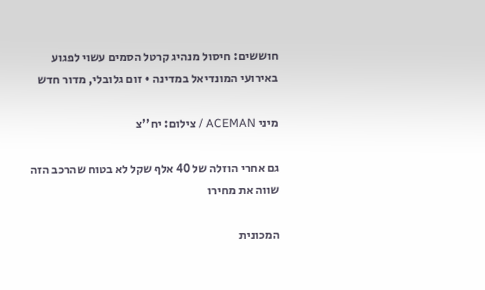חוששים: חיסול מנהיג קרטל הסמים עשוי לפגוע באירועי המונדיאל במדינה • זום גלובלי, מדור חדש

מיני ACEMAN / צילום: יח''צ

גם אחרי הוזלה של 40 אלף שקל לא בטוח שהרכב הזה שווה את מחירו

המכונית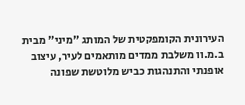העירונית הקומפקטית של המותג "מיני" מבית ב.מ.וו משלבת ממדים מותאמים לעיר, עיצוב אופנתי והתנהגות כביש מלוטשת שפונה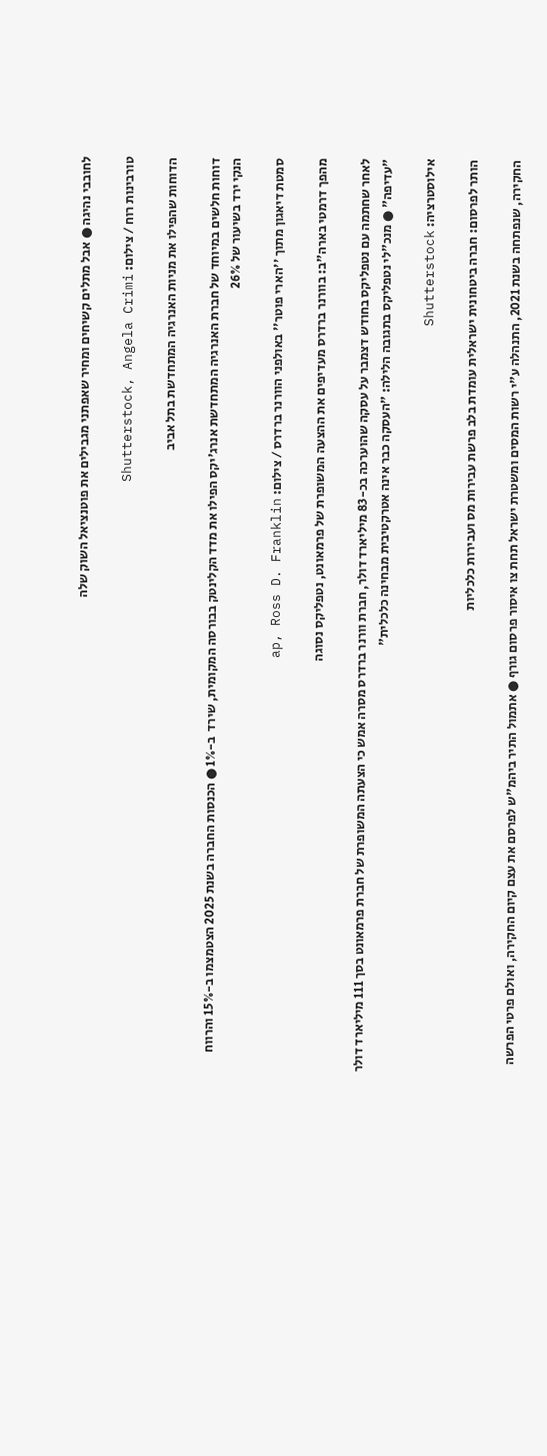לחובבי נהיגה ● אבל מתלים קשיחים ומחיר שאפתני מגבילים את פוטנציאל השוק שלה

טורבינות רוח / צילום: Shutterstock, Angela Crimi

הדוחות שהפילו את מניות האנרגיה המתחדשת בתל אביב

דוחות חלשים במיוחד של חברת האנרגיה המתחדשת אנרג'יקס הפילו את מדד הקלינטק בבורסה המקומית, שירד  ב-1% ● הכנסות החברה בשנת 2025 הצטמצמו ב-15% והרווח הנקי ירד בשיעור של 26%

סמטת דיאגון מתוך ''הארי פוטר'' באולפני הוורנר ברדרס / צילום: ap, Ross D. Franklin

מהפך דרמטי בארה"ב: בוורנר ברדרס מעדיפים את ההצעה המשופרת של פרמאונט, נטפליקס נסוגה

לאחר שחתמה עם נטפליקס בחודש דצמבר על עסקה שהוערכה בכ-83 מיליארד דולר, חברת וורנר ברדרס מסרה אמש כי הצעתה המשופרת של חברת פרמאונט בסך 111 מיליארד דולר "עדיפה" ● מנכ"לי נטפליקס בתגובה הלילה: "העסקה כבר אינה אטרקטיבית מבחינה כלכלית"

אילוסטרציה: Shutterstock

הותר לפרסום: חברה ביטחונית ישראלית עומדת בלב פרשת עבירות מס ועבירות כלכליות

החקירה, שנפתחה בשנת 2021, התנהלה ע"י רשות המסים ומשטרת ישראל תחת צו איסור פרסום גורף ● אתמול התיר ביהמ"ש לפרסם את עצם קיום החקירה, ואולם פרטי הפרשה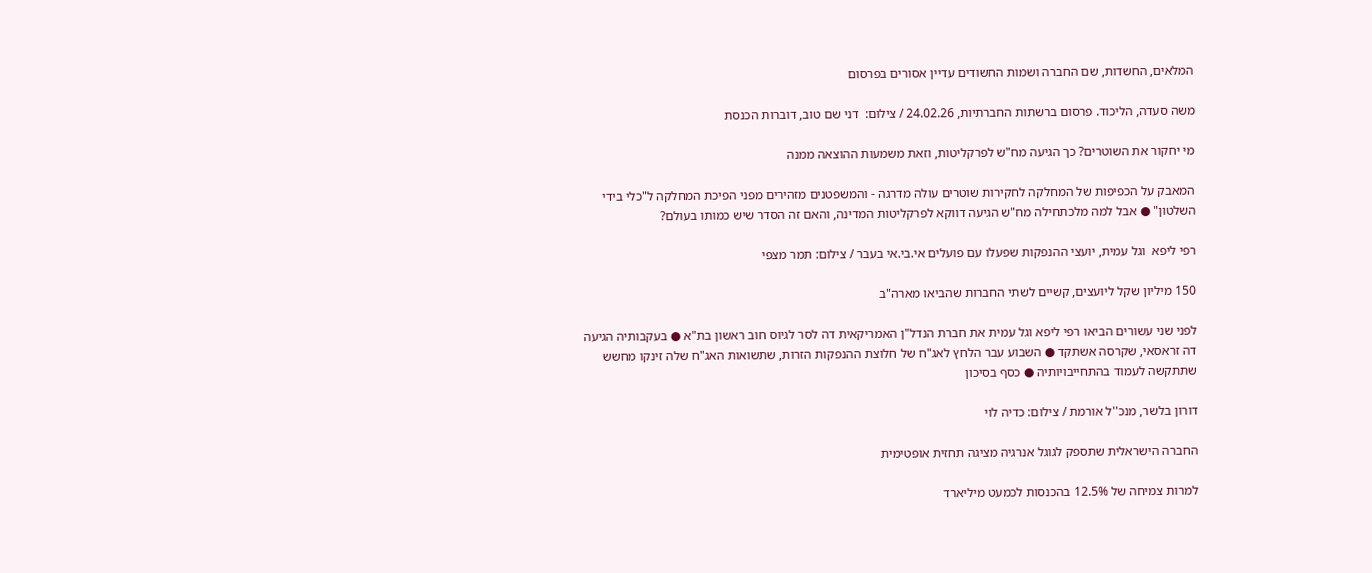המלאים, החשדות, שם החברה ושמות החשודים עדיין אסורים בפרסום

משה סעדה, הליכוד. פרסום ברשתות החברתיות, 24.02.26 / צילום:  דני שם טוב, דוברות הכנסת

מי יחקור את השוטרים? כך הגיעה מח"ש לפרקליטות, וזאת משמעות ההוצאה ממנה

המאבק על הכפיפות של המחלקה לחקירות שוטרים עולה מדרגה - והמשפטנים מזהירים מפני הפיכת המחלקה ל"כלי בידי השלטון" ● אבל למה מלכתחילה מח"ש הגיעה דווקא לפרקליטות המדינה, והאם זה הסדר שיש כמותו בעולם?

רפי ליפא  וגל עמית, יועצי ההנפקות שפעלו עם פועלים אי.בי.אי בעבר / צילום: תמר מצפי

150 מיליון שקל ליועצים, קשיים לשתי החברות שהביאו מארה"ב

לפני שני עשורים הביאו רפי ליפא וגל עמית את חברת הנדל"ן האמריקאית דה לסר לגיוס חוב ראשון בת"א ● בעקבותיה הגיעה דה זראסאי, שקרסה אשתקד ● השבוע עבר הלחץ לאג"ח של חלוצת ההנפקות הזרות, שתשואות האג"ח שלה זינקו מחשש שתתקשה לעמוד בהתחייבויותיה ● כסף בסיכון

דורון בלשר, מנכ''ל אורמת / צילום: כדיה לוי

החברה הישראלית שתספק לגוגל אנרגיה מציגה תחזית אופטימית

למרות צמיחה של 12.5% בהכנסות לכמעט מיליארד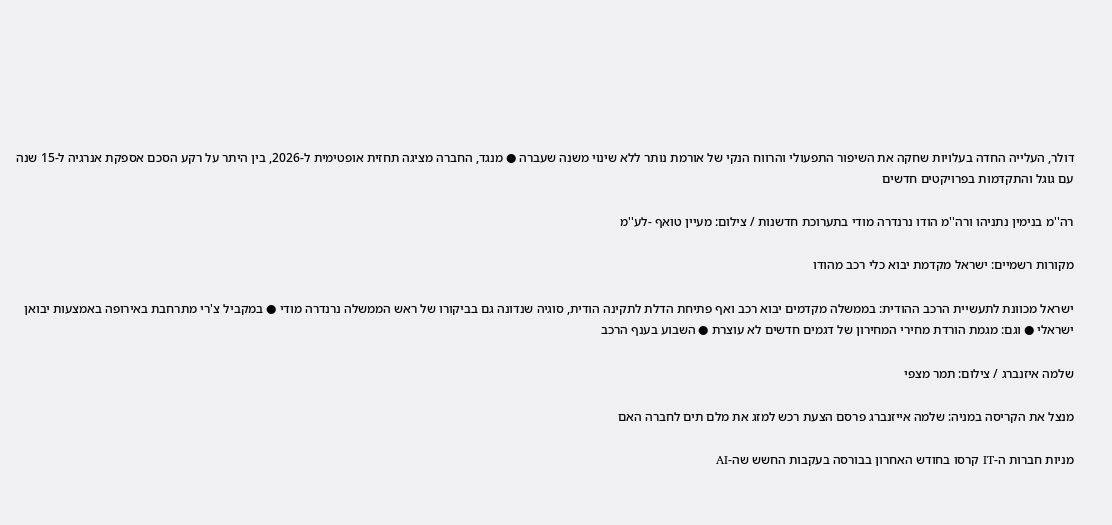דולר, העלייה החדה בעלויות שחקה את השיפור התפעולי והרווח הנקי של אורמת נותר ללא שינוי משנה שעברה ● מנגד, החברה מציגה תחזית אופטימית ל-2026, בין היתר על רקע הסכם אספקת אנרגיה ל-15 שנה עם גוגל והתקדמות בפרויקטים חדשים

רה''מ בנימין נתניהו ורה''מ הודו נרנדרה מודי בתערוכת חדשנות / צילום: מעיין טואף -לע''מ

מקורות רשמיים: ישראל מקדמת יבוא כלי רכב מהודו

ישראל מכוונת לתעשיית הרכב ההודית: בממשלה מקדמים יבוא רכב ואף פתיחת הדלת לתקינה הודית, סוגיה שנדונה גם בביקורו של ראש הממשלה נרנדרה מודי ● במקביל צ'רי מתרחבת באירופה באמצעות יבואן ישראלי ● וגם: מגמת הורדת מחירי המחירון של דגמים חדשים לא עוצרת ● השבוע בענף הרכב

שלמה איזנברג / צילום: תמר מצפי

מנצל את הקריסה במניה: שלמה אייזנברג פרסם הצעת רכש למזג את מלם תים לחברה האם

מניות חברות ה-IT קרסו בחודש האחרון בבורסה בעקבות החשש שה-AI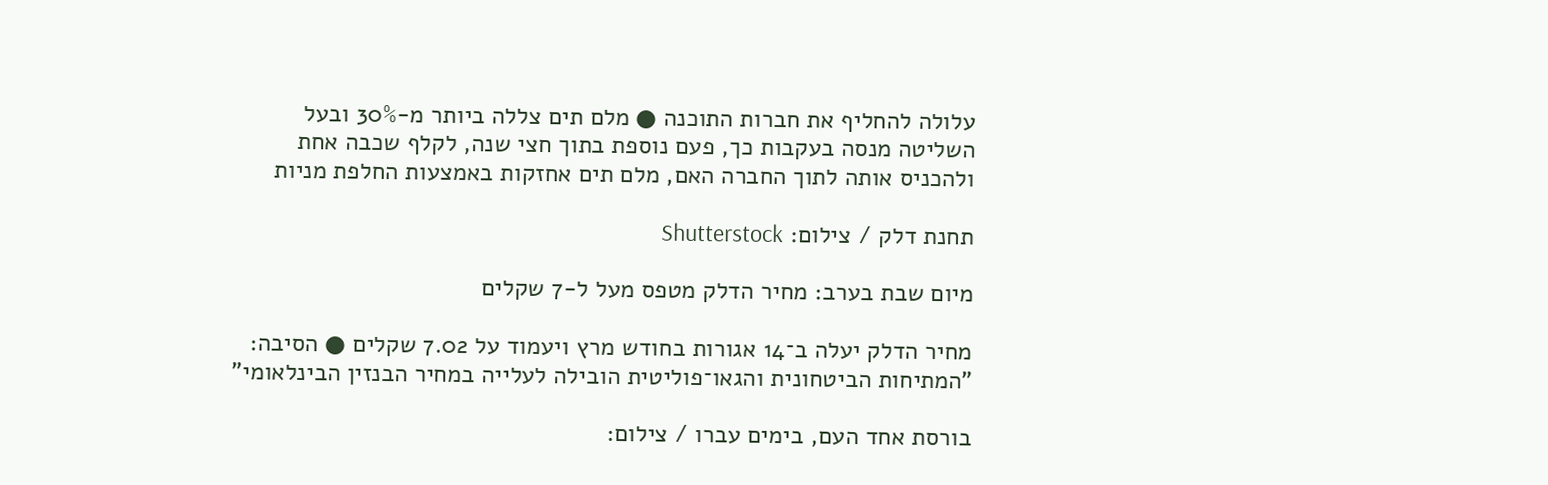עלולה להחליף את חברות התוכנה ● מלם תים צללה ביותר מ-30% ובעל השליטה מנסה בעקבות כך, פעם נוספת בתוך חצי שנה, לקלף שכבה אחת ולהכניס אותה לתוך החברה האם, מלם תים אחזקות באמצעות החלפת מניות

תחנת דלק / צילום: Shutterstock

מיום שבת בערב: מחיר הדלק מטפס מעל ל-7 שקלים

מחיר הדלק יעלה ב־14 אגורות בחודש מרץ ויעמוד על 7.02 שקלים ● הסיבה: "המתיחות הביטחונית והגאו־פוליטית הובילה לעלייה במחיר הבנזין הבינלאומי"

בורסת אחד העם, בימים עברו / צילום: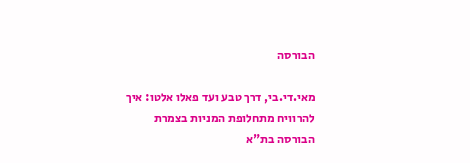הבורסה

מאי.די.בי, דרך טבע ועד פאלו אלטו: איך להרוויח מתחלופת המניות בצמרת הבורסה בת"א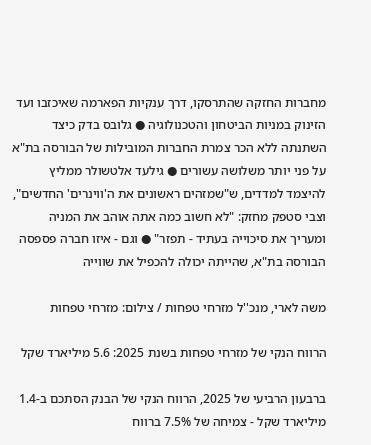מחברות החזקה שהתרסקו, דרך ענקיות הפארמה שאיכזבו ועד הזינוק במניות הביטחון והטכנולוגיה ● גלובס בדק כיצד השתנתה ללא הכר צמרת החברות המובילות של הבורסה בת"א על פני יותר משלושה עשורים ● גילעד אלטשולר ממליץ להיצמד למדדים, ש"שמזהים ראשונים את ה'ווינרים' החדשים", וצבי סטפק מחזק: "לא חשוב כמה אתה אוהב את המניה ומעריך את סיכוייה בעתיד - תפזר" ● וגם - איזו חברה פספסה הבורסה בת"א, שהייתה יכולה להכפיל את שווייה

משה לארי, מנכ''ל מזרחי טפחות / צילום: מזרחי טפחות

הרווח הנקי של מזרחי טפחות בשנת 2025: 5.6 מיליארד שקל

ברבעון הרביעי של 2025, הרווח הנקי של הבנק הסתכם ב-1.4 מיליארד שקל - צמיחה של 7.5% ברווח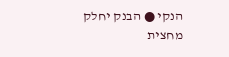הנקי ● הבנק יחלק מחצית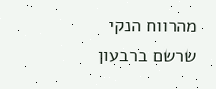מהרווח הנקי שרשם ברבעון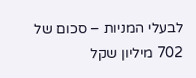לבעלי המניות – סכום של 702 מיליון שקל